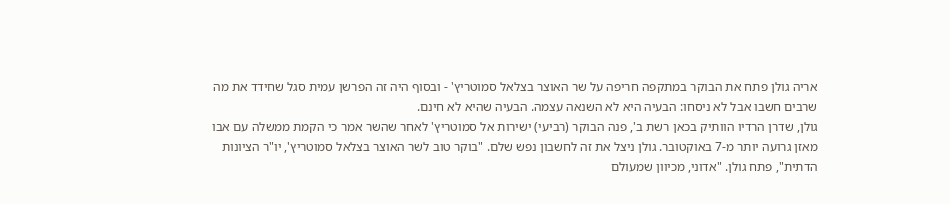אריה גולן פתח את הבוקר במתקפה חריפה על שר האוצר בצלאל סמוטריץ' - ובסוף היה זה הפרשן עמית סגל שחידד את מה שרבים חשבו אבל לא ניסחו: הבעיה היא לא השנאה עצמה. הבעיה שהיא לא חינם.
גולן, שדרן הרדיו הוותיק בכאן רשת ב', פנה הבוקר (רביעי) ישירות אל סמוטריץ' לאחר שהשר אמר כי הקמת ממשלה עם אבו מאזן גרועה יותר מ-7 באוקטובר. גולן ניצל את זה לחשבון נפש שלם. "בוקר טוב לשר האוצר בצלאל סמוטריץ', יו"ר הציונות הדתית", פתח גולן. "אדוני, מכיוון שמעולם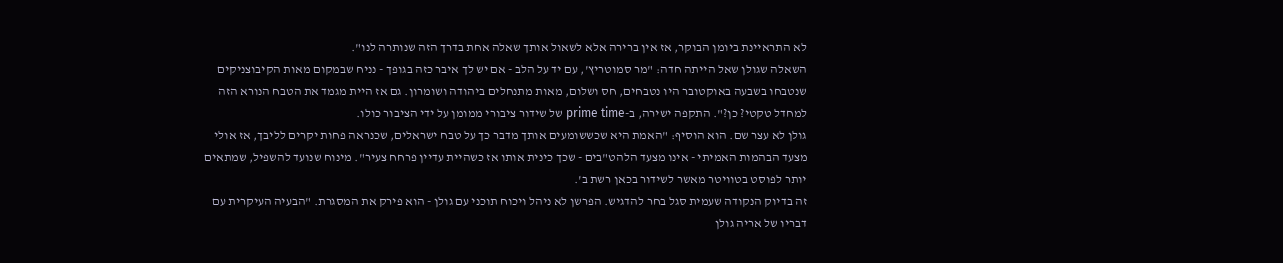לא התראיינת ביומן הבוקר, אז אין ברירה אלא לשאול אותך שאלה אחת בדרך הזה שנותרה לנו".
השאלה שגולן שאל הייתה חדה: "מר סמוטריץ', עם יד על הלב - אם יש לך איבר כזה בגופך - נניח שבמקום מאות הקיבוצניקים שנטבחו בשבעה באוקטובר היו נטבחים, חס ושלום, מאות מתנחלים ביהודה ושומרון. גם אז היית מגמד את הטבח הנורא הזה למחדל טקטי? כן?". התקפה ישירה, ב-prime time של שידור ציבורי ממומן על ידי הציבור כולו.
גולן לא עצר שם. הוא הוסיף: "האמת היא שכששומעים אותך מדבר כך על טבח ישראלים, שכנראה פחות יקרים לליבך, אז אולי מצעד הבהמות האמיתי - אינו מצעד הלהט"בים - שכך כינית אותו אז כשהיית עדיין פרחח צעיר". מינוח שנועד להשפיל, שמתאים יותר לפוסט בטוויטר מאשר לשידור בכאן רשת ב'.
זה בדיוק הנקודה שעמית סגל בחר להדגיש. הפרשן לא ניהל ויכוח תוכני עם גולן - הוא פירק את המסגרת. "הבעיה העיקרית עם דבריו של אריה גולן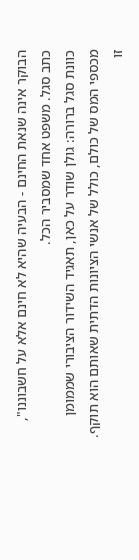הבוקר אינה שנאת החינם - הבעיה שהיא לא חינם אלא על חשבוננו", כתב סגל. משפט אחד שמסביר הכל.
כוונת סגל ברורה: גולן שודר על כאן, תאגיד השידור הציבורי שממומן מכספי המס של כולם, כולל של אנשי הציונות הדתית שאותם הוא תוקף. זו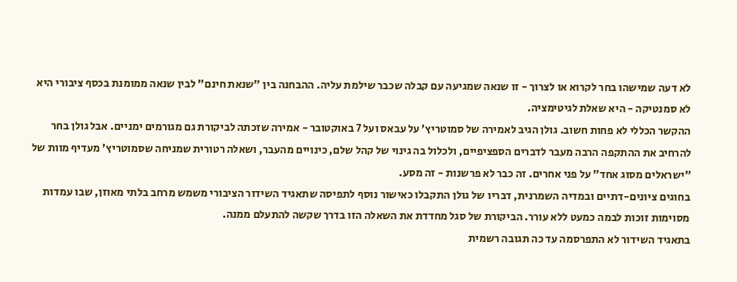לא דעה שמישהו בחר לקרוא או לצרוך - זו שנאה שמגיעה עם קבלה שכבר שילמת עליה. ההבחנה בין "שנאת חינם" לבין שנאה ממומנת בכסף ציבורי היא לא סמנטיקה - היא שאלת לגיטימציה.
ההקשר הכללי לא פחות חשוב. גולן הגיב לאמירה של סמוטריץ' על עבאס ועל 7 באוקטובר - אמירה שזכתה לביקורת גם מגורמים ימניים. אבל גולן בחר להרחיב את ההתקפה הרבה מעבר לדברים הספציפיים, ולכלול בה גינוי של קהל שלם, כינויים מהעבר, ושאלה רטורית שמניחה שסמוטריץ' מעדיף מוות של "ישראלים מסוג אחד" על פני אחרים. זה כבר לא פרשנות - זה מסע.
בחוגים ציונים-דתיים ובמדיה השמרנית, דבריו של גולן התקבלו כאישור נוסף לתפיסה שתאגיד השידור הציבורי משמש מרחב בלתי מאוזן, שבו עמדות מסוימות זוכות לבמה כמעט ללא עורר. הביקורת של סגל מחדדת את השאלה הזו בדרך שקשה להתעלם ממנה.
בתאגיד השידור לא התפרסמה עד כה תגובה רשמית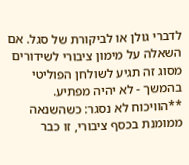לדברי גולן או לביקורת של סגל. אם השאלה על מימון ציבורי לשידורים מסוג זה תגיע לשולחן הפוליטי בהמשך - לא יהיה מפתיע.
**הוויכוח לא נסגר: כשהשנאה ממומנת בכסף ציבורי, זו כבר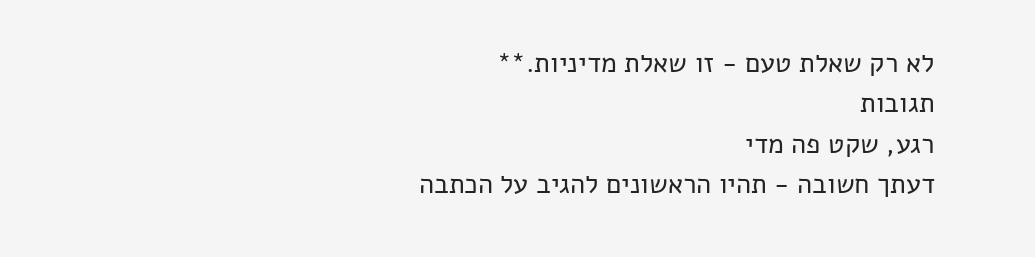לא רק שאלת טעם - זו שאלת מדיניות.**
תגובות
רגע, שקט פה מדי
דעתך חשובה - תהיו הראשונים להגיב על הכתבה